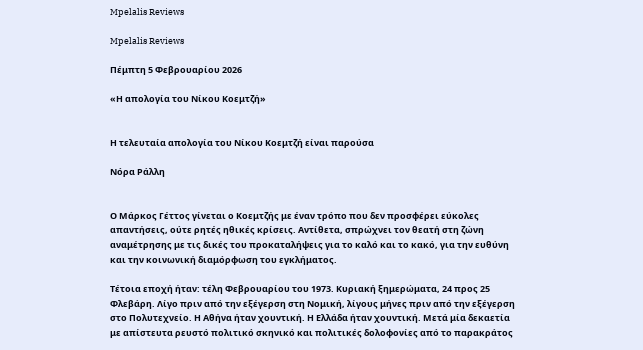Mpelalis Reviews

Mpelalis Reviews

Πέμπτη 5 Φεβρουαρίου 2026

«Η απολογία του Νίκου Κοεμτζή»


Η τελευταία απολογία του Νίκου Κοεμτζή είναι παρούσα

Νόρα Ράλλη


Ο Μάρκος Γέττος γίνεται ο Κοεμτζής με έναν τρόπο που δεν προσφέρει εύκολες απαντήσεις, ούτε ρητές ηθικές κρίσεις. Αντίθετα, σπρώχνει τον θεατή στη ζώνη αναμέτρησης με τις δικές του προκαταλήψεις για το καλό και το κακό, για την ευθύνη και την κοινωνική διαμόρφωση του εγκλήματος.

Τέτοια εποχή ήταν: τέλη Φεβρουαρίου του 1973. Κυριακή ξημερώματα, 24 προς 25 Φλεβάρη. Λίγο πριν από την εξέγερση στη Νομική, λίγους μήνες πριν από την εξέγερση στο Πολυτεχνείο. Η Αθήνα ήταν χουντική. Η Ελλάδα ήταν χουντική. Μετά μία δεκαετία με απίστευτα ρευστό πολιτικό σκηνικό και πολιτικές δολοφονίες από το παρακράτος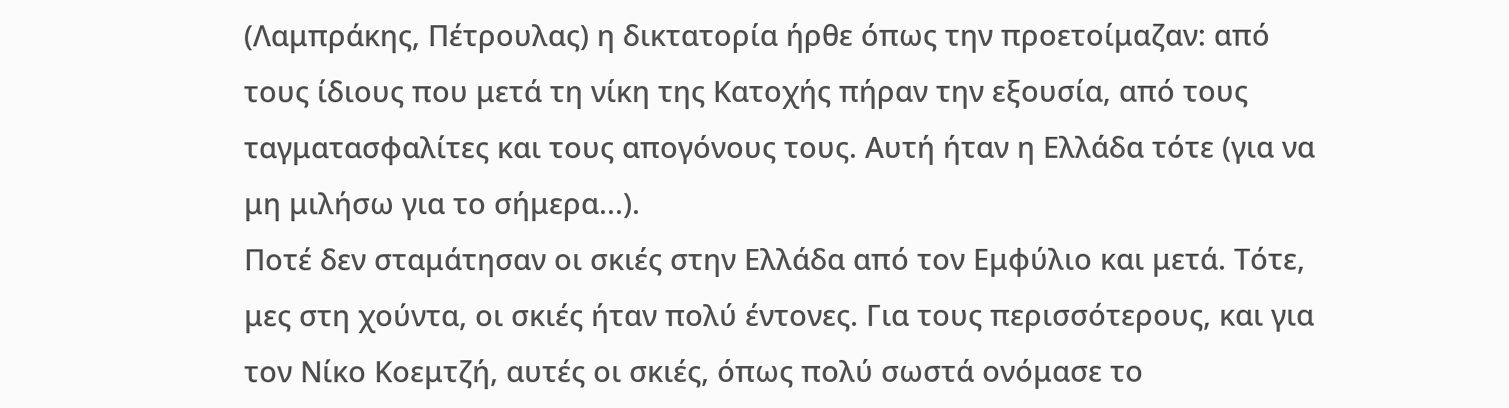(Λαμπράκης, Πέτρουλας) η δικτατορία ήρθε όπως την προετοίμαζαν: από τους ίδιους που μετά τη νίκη της Κατοχής πήραν την εξουσία, από τους ταγματασφαλίτες και τους απογόνους τους. Αυτή ήταν η Ελλάδα τότε (για να μη μιλήσω για το σήμερα...).
Ποτέ δεν σταμάτησαν οι σκιές στην Ελλάδα από τον Εμφύλιο και μετά. Τότε, μες στη χούντα, οι σκιές ήταν πολύ έντονες. Για τους περισσότερους, και για τον Νίκο Κοεμτζή, αυτές οι σκιές, όπως πολύ σωστά ονόμασε το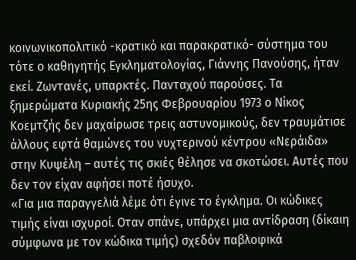κοινωνικοπολιτικό -κρατικό και παρακρατικό- σύστημα του τότε ο καθηγητής Εγκληματολογίας, Γιάννης Πανούσης, ήταν εκεί. Ζωντανές, υπαρκτές. Πανταχού παρούσες. Τα ξημερώματα Κυριακής 25ης Φεβρουαρίου 1973 ο Νίκος Κοεμτζής δεν μαχαίρωσε τρεις αστυνομικούς, δεν τραυμάτισε άλλους εφτά θαμώνες του νυχτερινού κέντρου «Νεράιδα» στην Κυψέλη – αυτές τις σκιές θέλησε να σκοτώσει. Αυτές που δεν τον είχαν αφήσει ποτέ ήσυχο.
«Για μια παραγγελιά λέμε ότι έγινε το έγκλημα. Οι κώδικες τιμής είναι ισχυροί. Οταν σπάνε, υπάρχει μια αντίδραση (δίκαιη σύμφωνα με τον κώδικα τιμής) σχεδόν παβλοφικά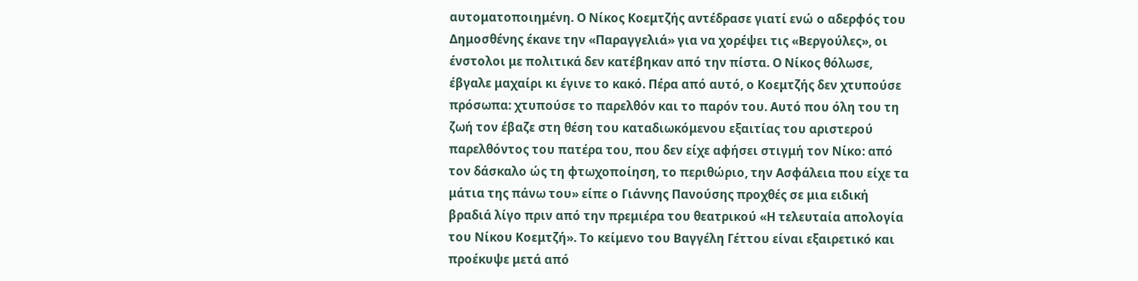αυτοματοποιημένη. Ο Νίκος Κοεμτζής αντέδρασε γιατί ενώ ο αδερφός του Δημοσθένης έκανε την «Παραγγελιά» για να χορέψει τις «Βεργούλες», οι ένστολοι με πολιτικά δεν κατέβηκαν από την πίστα. Ο Νίκος θόλωσε, έβγαλε μαχαίρι κι έγινε το κακό. Πέρα από αυτό, ο Κοεμτζής δεν χτυπούσε πρόσωπα: χτυπούσε το παρελθόν και το παρόν του. Αυτό που όλη του τη ζωή τον έβαζε στη θέση του καταδιωκόμενου εξαιτίας του αριστερού παρελθόντος του πατέρα του, που δεν είχε αφήσει στιγμή τον Νίκο: από τον δάσκαλο ώς τη φτωχοποίηση, το περιθώριο, την Ασφάλεια που είχε τα μάτια της πάνω του» είπε ο Γιάννης Πανούσης προχθές σε μια ειδική βραδιά λίγο πριν από την πρεμιέρα του θεατρικού «Η τελευταία απολογία του Νίκου Κοεμτζή». Το κείμενο του Βαγγέλη Γέττου είναι εξαιρετικό και προέκυψε μετά από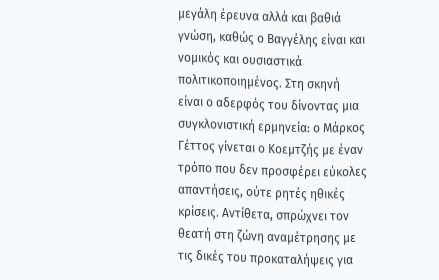μεγάλη έρευνα αλλά και βαθιά γνώση, καθώς ο Βαγγέλης είναι και νομικός και ουσιαστικά πολιτικοποιημένος. Στη σκηνή είναι ο αδερφός του δίνοντας μια συγκλονιστική ερμηνεία: ο Μάρκος Γέττος γίνεται ο Κοεμτζής με έναν τρόπο που δεν προσφέρει εύκολες απαντήσεις, ούτε ρητές ηθικές κρίσεις. Αντίθετα, σπρώχνει τον θεατή στη ζώνη αναμέτρησης με τις δικές του προκαταλήψεις για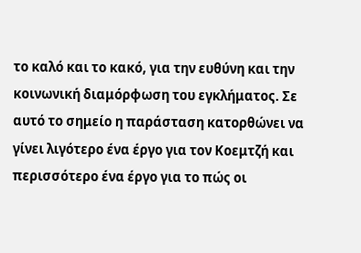το καλό και το κακό, για την ευθύνη και την κοινωνική διαμόρφωση του εγκλήματος. Σε αυτό το σημείο η παράσταση κατορθώνει να γίνει λιγότερο ένα έργο για τον Κοεμτζή και περισσότερο ένα έργο για το πώς οι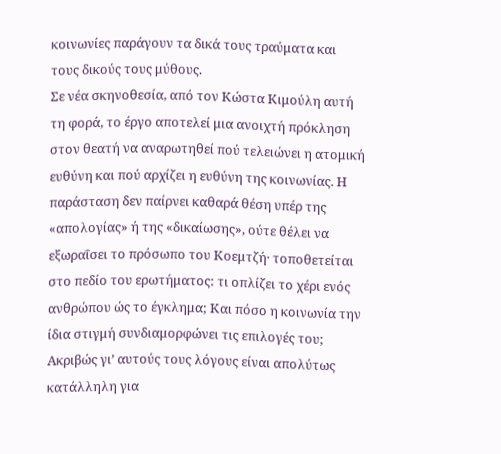κοινωνίες παράγουν τα δικά τους τραύματα και τους δικούς τους μύθους.
Σε νέα σκηνοθεσία, από τον Κώστα Κιμούλη αυτή τη φορά, το έργο αποτελεί μια ανοιχτή πρόκληση στον θεατή να αναρωτηθεί πού τελειώνει η ατομική ευθύνη και πού αρχίζει η ευθύνη της κοινωνίας. Η παράσταση δεν παίρνει καθαρά θέση υπέρ της «απολογίας» ή της «δικαίωσης», ούτε θέλει να εξωραΐσει το πρόσωπο του Κοεμτζή· τοποθετείται στο πεδίο του ερωτήματος: τι οπλίζει το χέρι ενός ανθρώπου ώς το έγκλημα; Και πόσο η κοινωνία την ίδια στιγμή συνδιαμορφώνει τις επιλογές του; Ακριβώς γι’ αυτούς τους λόγους είναι απολύτως κατάλληλη για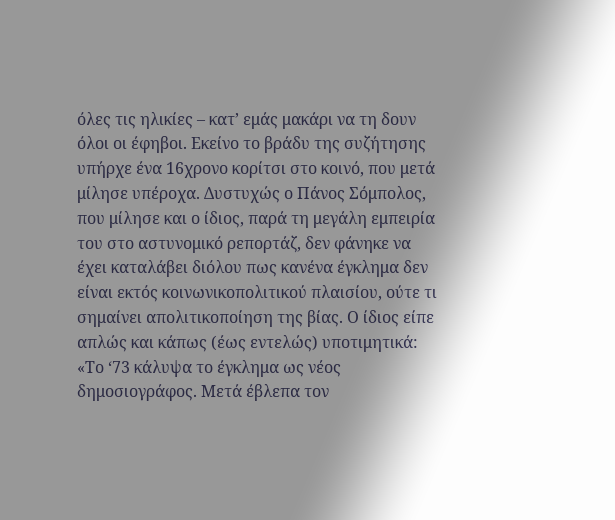όλες τις ηλικίες – κατ’ εμάς μακάρι να τη δουν όλοι οι έφηβοι. Εκείνο το βράδυ της συζήτησης υπήρχε ένα 16χρονο κορίτσι στο κοινό, που μετά μίλησε υπέροχα. Δυστυχώς ο Πάνος Σόμπολος, που μίλησε και ο ίδιος, παρά τη μεγάλη εμπειρία του στο αστυνομικό ρεπορτάζ, δεν φάνηκε να έχει καταλάβει διόλου πως κανένα έγκλημα δεν είναι εκτός κοινωνικοπολιτικού πλαισίου, ούτε τι σημαίνει απολιτικοποίηση της βίας. Ο ίδιος είπε απλώς και κάπως (έως εντελώς) υποτιμητικά: «Το ‘73 κάλυψα το έγκλημα ως νέος δημοσιογράφος. Μετά έβλεπα τον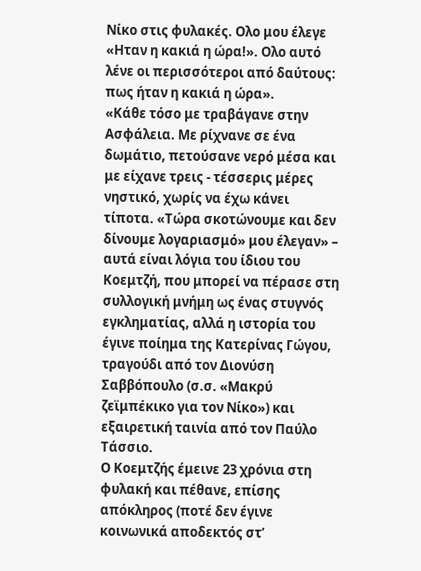Νίκο στις φυλακές. Ολο μου έλεγε «Ηταν η κακιά η ώρα!». Ολο αυτό λένε οι περισσότεροι από δαύτους: πως ήταν η κακιά η ώρα».
«Κάθε τόσο με τραβάγανε στην Ασφάλεια. Με ρίχνανε σε ένα δωμάτιο, πετούσανε νερό μέσα και με είχανε τρεις - τέσσερις μέρες νηστικό, χωρίς να έχω κάνει τίποτα. «Τώρα σκοτώνουμε και δεν δίνουμε λογαριασμό» μου έλεγαν» – αυτά είναι λόγια του ίδιου του Κοεμτζή, που μπορεί να πέρασε στη συλλογική μνήμη ως ένας στυγνός εγκληματίας, αλλά η ιστορία του έγινε ποίημα της Κατερίνας Γώγου, τραγούδι από τον Διονύση Σαββόπουλο (σ.σ. «Μακρύ ζεϊμπέκικο για τον Νίκο») και εξαιρετική ταινία από τον Παύλο Τάσσιο.
Ο Κοεμτζής έμεινε 23 χρόνια στη φυλακή και πέθανε, επίσης απόκληρος (ποτέ δεν έγινε κοινωνικά αποδεκτός στ’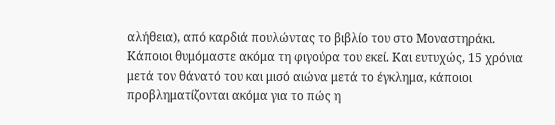αλήθεια), από καρδιά πουλώντας το βιβλίο του στο Μοναστηράκι. Κάποιοι θυμόμαστε ακόμα τη φιγούρα του εκεί. Και ευτυχώς, 15 χρόνια μετά τον θάνατό του και μισό αιώνα μετά το έγκλημα, κάποιοι προβληματίζονται ακόμα για το πώς η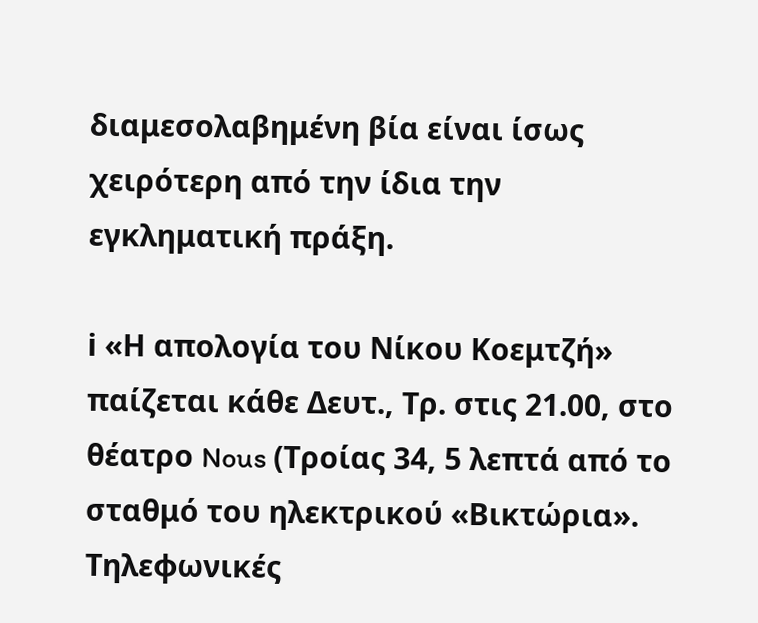διαμεσολαβημένη βία είναι ίσως χειρότερη από την ίδια την εγκληματική πράξη.

ℹ «Η απολογία του Νίκου Κοεμτζή» παίζεται κάθε Δευτ., Τρ. στις 21.00, στο θέατρο Nous (Τροίας 34, 5 λεπτά από το σταθμό του ηλεκτρικού «Βικτώρια». Τηλεφωνικές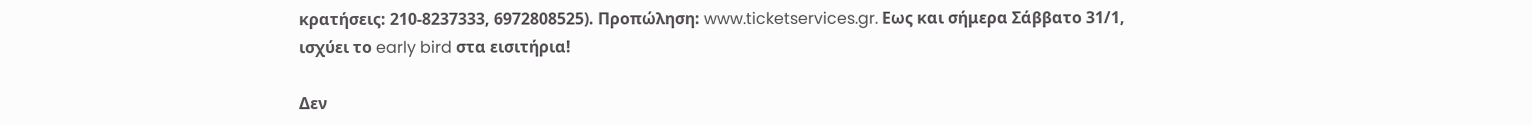κρατήσεις: 210-8237333, 6972808525). Προπώληση: www.ticketservices.gr. Εως και σήμερα Σάββατο 31/1, ισχύει το early bird στα εισιτήρια!

Δεν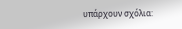υπάρχουν σχόλια: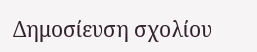Δημοσίευση σχολίου